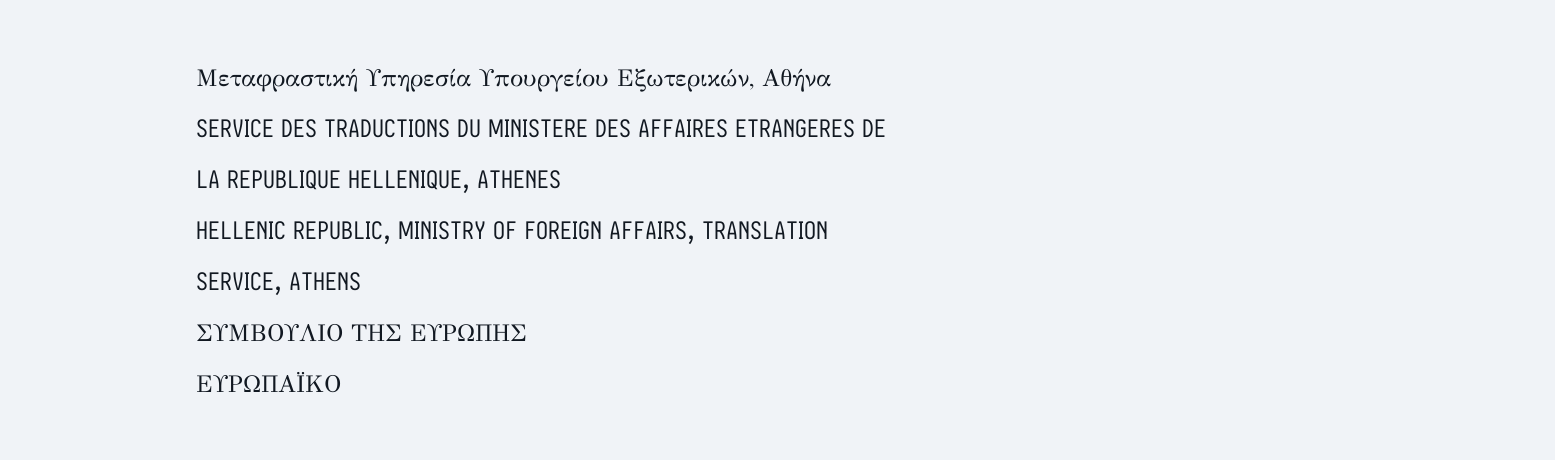Μεταφραστική Υπηρεσία Υπουργείου Εξωτερικών, Αθήνα
SERVICE DES TRADUCTIONS DU MINISTERE DES AFFAIRES ETRANGERES DE LA REPUBLIQUE HELLENIQUE, ATHENES
HELLENIC REPUBLIC, MINISTRY OF FOREIGN AFFAIRS, TRANSLATION SERVICE, ATHENS
ΣΥΜΒΟΥΛΙΟ ΤΗΣ ΕΥΡΩΠΗΣ
ΕΥΡΩΠΑΪΚΟ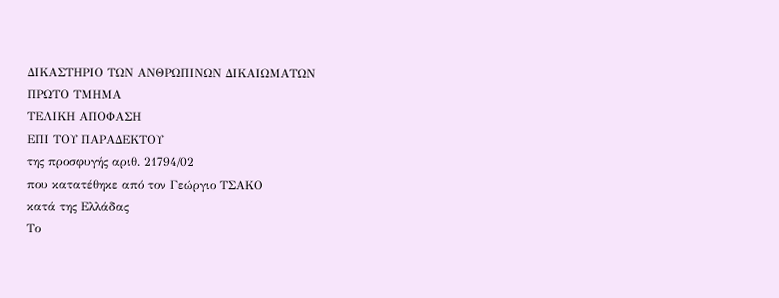ΔΙΚΑΣΤΗΡΙΟ ΤΩΝ ΑΝΘΡΩΠΙΝΩΝ ΔΙΚΑΙΩΜΑΤΩΝ
ΠΡΩΤΟ ΤΜΗΜΑ
ΤΕΛΙΚΗ AΠΟΦΑΣΗ
ΕΠΙ ΤΟΥ ΠΑΡΑΔΕΚΤΟΥ
της προσφυγής αριθ. 21794/02
που κατατέθηκε από τον Γεώργιο ΤΣΑΚΟ
κατά της Ελλάδας
Το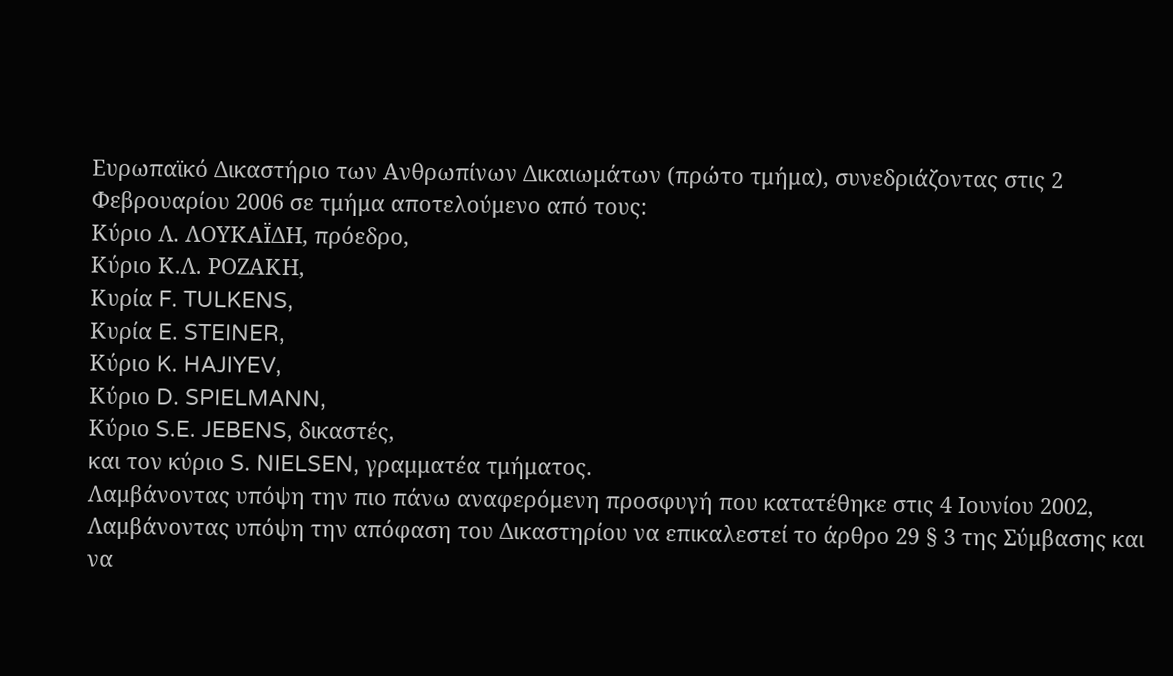Ευρωπαϊκό Δικαστήριο των Ανθρωπίνων Δικαιωμάτων (πρώτο τμήμα), συνεδριάζοντας στις 2 Φεβρουαρίου 2006 σε τμήμα αποτελούμενο από τους:
Κύριο Λ. ΛΟΥΚΑΪΔΗ, πρόεδρο,
Κύριο Κ.Λ. ΡΟΖΑΚΗ,
Κυρία F. TULKENS,
Κυρία E. STEINER,
Κύριο K. HAJIYEV,
Κύριο D. SPIELMANN,
Κύριο S.E. JEBENS, δικαστές,
και τον κύριο S. NIELSEN, γραμματέα τμήματος.
Λαμβάνοντας υπόψη την πιο πάνω αναφερόμενη προσφυγή που κατατέθηκε στις 4 Ιουνίου 2002,
Λαμβάνοντας υπόψη την απόφαση του Δικαστηρίου να επικαλεστεί το άρθρο 29 § 3 της Σύμβασης και να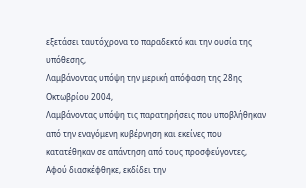εξετάσει ταυτόχρονα το παραδεκτό και την ουσία της υπόθεσης,
Λαμβάνοντας υπόψη την μερική απόφαση της 28ης Οκτωβρίου 2004,
Λαμβάνοντας υπόψη τις παρατηρήσεις που υποβλήθηκαν από την εναγόμενη κυβέρνηση και εκείνες που κατατέθηκαν σε απάντηση από τους προσφεύγοντες,
Αφού διασκέφθηκε, εκδίδει την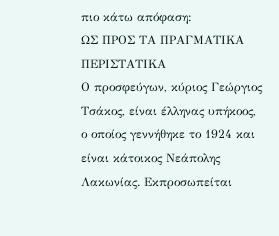πιο κάτω απόφαση:
ΩΣ ΠΡΟΣ ΤΑ ΠΡΑΓΜΑΤΙΚΑ ΠΕΡΙΣΤΑΤΙΚΑ
Ο προσφεύγων, κύριος Γεώργιος Τσάκος, είναι έλληνας υπήκοος, ο οποίος γεννήθηκε το 1924 και είναι κάτοικος Νεάπολης Λακωνίας. Εκπροσωπείται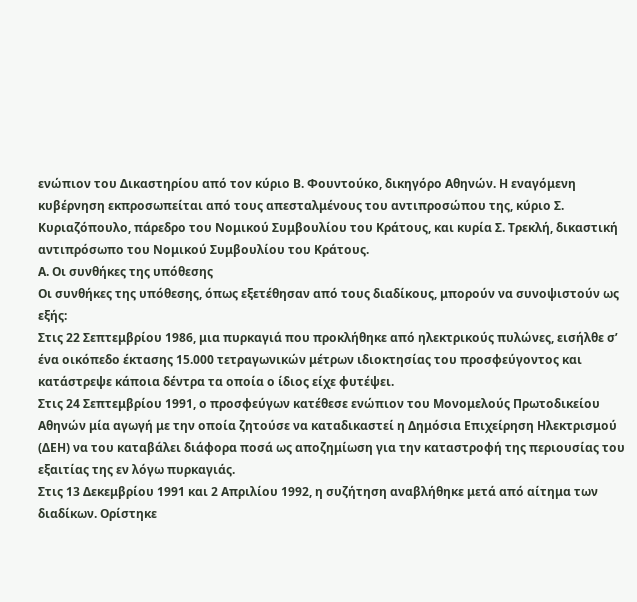ενώπιον του Δικαστηρίου από τον κύριο Β. Φουντούκο, δικηγόρο Αθηνών. Η εναγόμενη κυβέρνηση εκπροσωπείται από τους απεσταλμένους του αντιπροσώπου της, κύριο Σ. Κυριαζόπουλο, πάρεδρο του Νομικού Συμβουλίου του Κράτους, και κυρία Σ. Τρεκλή, δικαστική αντιπρόσωπο του Νομικού Συμβουλίου του Κράτους.
Α. Οι συνθήκες της υπόθεσης
Οι συνθήκες της υπόθεσης, όπως εξετέθησαν από τους διαδίκους, μπορούν να συνοψιστούν ως εξής:
Στις 22 Σεπτεμβρίου 1986, μια πυρκαγιά που προκλήθηκε από ηλεκτρικούς πυλώνες, εισήλθε σ’ ένα οικόπεδο έκτασης 15.000 τετραγωνικών μέτρων ιδιοκτησίας του προσφεύγοντος και κατάστρεψε κάποια δέντρα τα οποία ο ίδιος είχε φυτέψει.
Στις 24 Σεπτεμβρίου 1991, ο προσφεύγων κατέθεσε ενώπιον του Μονομελούς Πρωτοδικείου Αθηνών μία αγωγή με την οποία ζητούσε να καταδικαστεί η Δημόσια Επιχείρηση Ηλεκτρισμού (ΔΕΗ) να του καταβάλει διάφορα ποσά ως αποζημίωση για την καταστροφή της περιουσίας του εξαιτίας της εν λόγω πυρκαγιάς.
Στις 13 Δεκεμβρίου 1991 και 2 Απριλίου 1992, η συζήτηση αναβλήθηκε μετά από αίτημα των διαδίκων. Ορίστηκε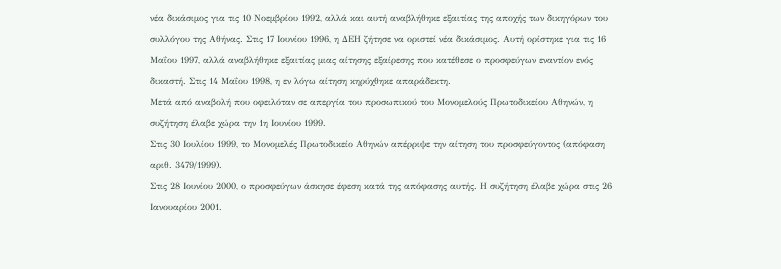νέα δικάσιμος για τις 10 Νοεμβρίου 1992, αλλά και αυτή αναβλήθηκε εξαιτίας της αποχής των δικηγόρων του συλλόγου της Αθήνας. Στις 17 Ιουνίου 1996, η ΔΕΗ ζήτησε να οριστεί νέα δικάσιμος. Αυτή ορίστηκε για τις 16 Μαΐου 1997, αλλά αναβλήθηκε εξαιτίας μιας αίτησης εξαίρεσης που κατέθεσε ο προσφεύγων εναντίον ενός δικαστή. Στις 14 Μαΐου 1998, η εν λόγω αίτηση κηρύχθηκε απαράδεκτη.
Μετά από αναβολή που οφειλόταν σε απεργία του προσωπικού του Μονομελούς Πρωτοδικείου Αθηνών, η συζήτηση έλαβε χώρα την 1η Ιουνίου 1999.
Στις 30 Ιουλίου 1999, το Μονομελές Πρωτοδικείο Αθηνών απέρριψε την αίτηση του προσφεύγοντος (απόφαση αριθ. 3479/1999).
Στις 28 Ιουνίου 2000, ο προσφεύγων άσκησε έφεση κατά της απόφασης αυτής. Η συζήτηση έλαβε χώρα στις 26 Ιανουαρίου 2001.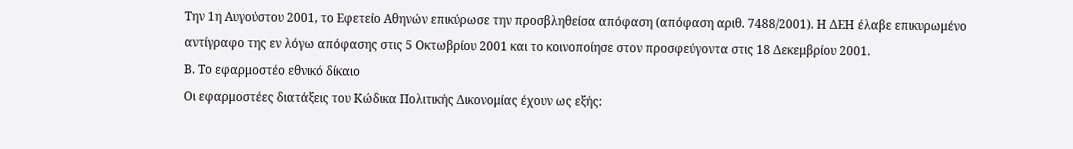Την 1η Αυγούστου 2001, το Εφετείο Αθηνών επικύρωσε την προσβληθείσα απόφαση (απόφαση αριθ. 7488/2001). Η ΔΕΗ έλαβε επικυρωμένο αντίγραφο της εν λόγω απόφασης στις 5 Οκτωβρίου 2001 και το κοινοποίησε στον προσφεύγοντα στις 18 Δεκεμβρίου 2001.
Β. Το εφαρμοστέο εθνικό δίκαιο
Οι εφαρμοστέες διατάξεις του Κώδικα Πολιτικής Δικονομίας έχουν ως εξής: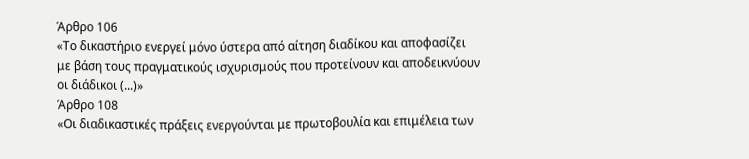Άρθρο 106
«Το δικαστήριο ενεργεί μόνο ύστερα από αίτηση διαδίκου και αποφασίζει με βάση τους πραγματικούς ισχυρισμούς που προτείνουν και αποδεικνύουν οι διάδικοι (...)»
Άρθρο 108
«Οι διαδικαστικές πράξεις ενεργούνται με πρωτοβουλία και επιμέλεια των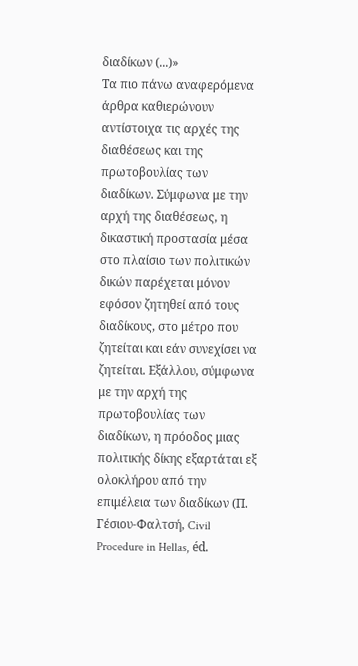διαδίκων (...)»
Τα πιο πάνω αναφερόμενα άρθρα καθιερώνουν αντίστοιχα τις αρχές της διαθέσεως και της πρωτοβουλίας των διαδίκων. Σύμφωνα με την αρχή της διαθέσεως, η δικαστική προστασία μέσα στο πλαίσιο των πολιτικών δικών παρέχεται μόνον εφόσον ζητηθεί από τους διαδίκους, στο μέτρο που ζητείται και εάν συνεχίσει να ζητείται. Εξάλλου, σύμφωνα με την αρχή της πρωτοβουλίας των διαδίκων, η πρόοδος μιας πολιτικής δίκης εξαρτάται εξ ολοκλήρου από την επιμέλεια των διαδίκων (Π. Γέσιου-Φαλτσή, Civil Procedure in Hellas, éd.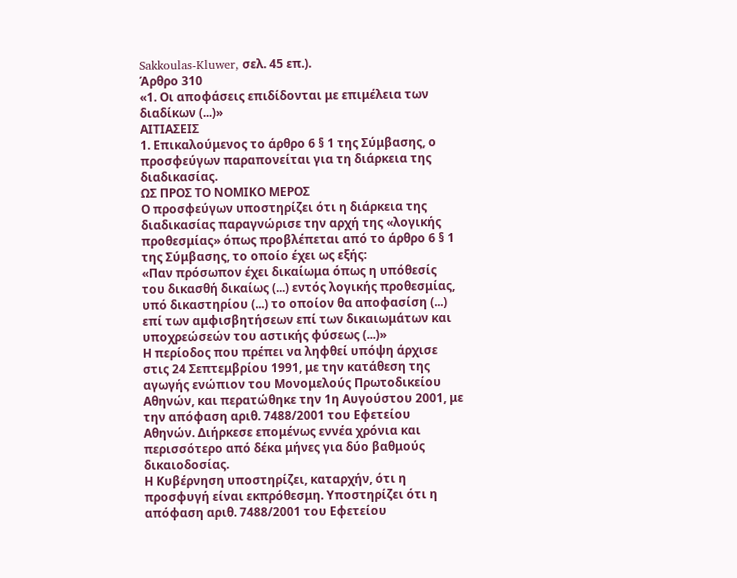Sakkoulas-Kluwer, σελ. 45 επ.).
Άρθρο 310
«1. Οι αποφάσεις επιδίδονται με επιμέλεια των διαδίκων (...)»
ΑΙΤΙΑΣΕΙΣ
1. Επικαλούμενος το άρθρο 6 § 1 της Σύμβασης, ο προσφεύγων παραπονείται για τη διάρκεια της διαδικασίας.
ΩΣ ΠΡΟΣ ΤΟ ΝΟΜΙΚΟ ΜΕΡΟΣ
Ο προσφεύγων υποστηρίζει ότι η διάρκεια της διαδικασίας παραγνώρισε την αρχή της «λογικής προθεσμίας» όπως προβλέπεται από το άρθρο 6 § 1 της Σύμβασης, το οποίο έχει ως εξής:
«Παν πρόσωπον έχει δικαίωμα όπως η υπόθεσίς του δικασθή δικαίως (...) εντός λογικής προθεσμίας, υπό δικαστηρίου (...) το οποίον θα αποφασίση (...) επί των αμφισβητήσεων επί των δικαιωμάτων και υποχρεώσεών του αστικής φύσεως (...)»
Η περίοδος που πρέπει να ληφθεί υπόψη άρχισε στις 24 Σεπτεμβρίου 1991, με την κατάθεση της αγωγής ενώπιον του Μονομελούς Πρωτοδικείου Αθηνών, και περατώθηκε την 1η Αυγούστου 2001, με την απόφαση αριθ. 7488/2001 του Εφετείου Αθηνών. Διήρκεσε επομένως εννέα χρόνια και περισσότερο από δέκα μήνες για δύο βαθμούς δικαιοδοσίας.
Η Κυβέρνηση υποστηρίζει, καταρχήν, ότι η προσφυγή είναι εκπρόθεσμη. Υποστηρίζει ότι η απόφαση αριθ. 7488/2001 του Εφετείου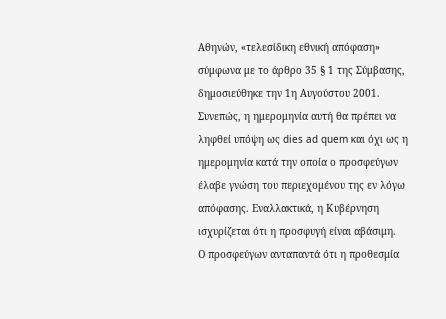Αθηνών, «τελεσίδικη εθνική απόφαση» σύμφωνα με το άρθρο 35 § 1 της Σύμβασης, δημοσιεύθηκε την 1η Αυγούστου 2001. Συνεπώς, η ημερομηνία αυτή θα πρέπει να ληφθεί υπόψη ως dies ad quem και όχι ως η ημερομηνία κατά την οποία ο προσφεύγων έλαβε γνώση του περιεχομένου της εν λόγω απόφασης. Εναλλακτικά, η Κυβέρνηση ισχυρίζεται ότι η προσφυγή είναι αβάσιμη.
Ο προσφεύγων ανταπαντά ότι η προθεσμία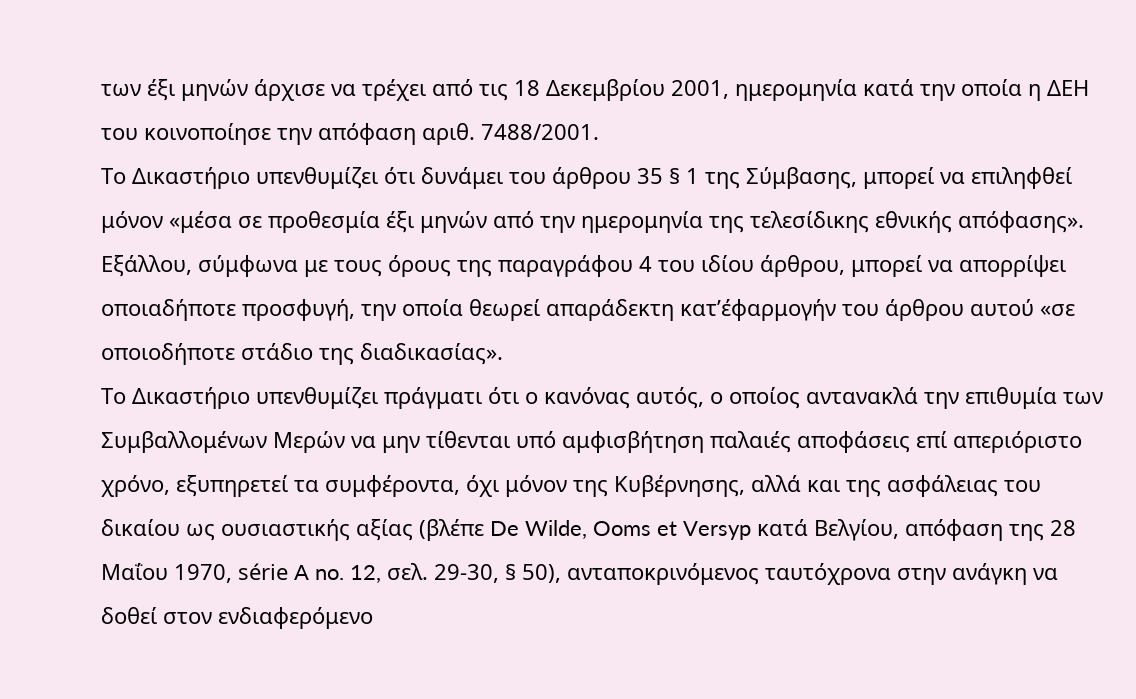των έξι μηνών άρχισε να τρέχει από τις 18 Δεκεμβρίου 2001, ημερομηνία κατά την οποία η ΔΕΗ του κοινοποίησε την απόφαση αριθ. 7488/2001.
Το Δικαστήριο υπενθυμίζει ότι δυνάμει του άρθρου 35 § 1 της Σύμβασης, μπορεί να επιληφθεί μόνον «μέσα σε προθεσμία έξι μηνών από την ημερομηνία της τελεσίδικης εθνικής απόφασης». Εξάλλου, σύμφωνα με τους όρους της παραγράφου 4 του ιδίου άρθρου, μπορεί να απορρίψει οποιαδήποτε προσφυγή, την οποία θεωρεί απαράδεκτη κατ’έφαρμογήν του άρθρου αυτού «σε οποιοδήποτε στάδιο της διαδικασίας».
Το Δικαστήριο υπενθυμίζει πράγματι ότι ο κανόνας αυτός, ο οποίος αντανακλά την επιθυμία των Συμβαλλομένων Μερών να μην τίθενται υπό αμφισβήτηση παλαιές αποφάσεις επί απεριόριστο χρόνο, εξυπηρετεί τα συμφέροντα, όχι μόνον της Κυβέρνησης, αλλά και της ασφάλειας του δικαίου ως ουσιαστικής αξίας (βλέπε De Wilde, Ooms et Versyp κατά Βελγίου, απόφαση της 28 Μαΐου 1970, série A no. 12, σελ. 29-30, § 50), ανταποκρινόμενος ταυτόχρονα στην ανάγκη να δοθεί στον ενδιαφερόμενο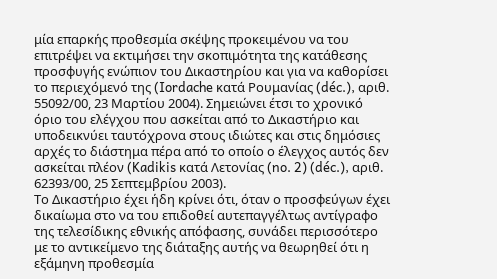μία επαρκής προθεσμία σκέψης προκειμένου να του επιτρέψει να εκτιμήσει την σκοπιμότητα της κατάθεσης προσφυγής ενώπιον του Δικαστηρίου και για να καθορίσει το περιεχόμενό της (Iordache κατά Ρουμανίας (déc.), αριθ. 55092/00, 23 Μαρτίου 2004). Σημειώνει έτσι το χρονικό όριο του ελέγχου που ασκείται από το Δικαστήριο και υποδεικνύει ταυτόχρονα στους ιδιώτες και στις δημόσιες αρχές το διάστημα πέρα από το οποίο ο έλεγχος αυτός δεν ασκείται πλέον (Kadikis κατά Λετονίας (no. 2) (déc.), αριθ. 62393/00, 25 Σεπτεμβρίου 2003).
Το Δικαστήριο έχει ήδη κρίνει ότι, όταν ο προσφεύγων έχει δικαίωμα στο να του επιδοθεί αυτεπαγγέλτως αντίγραφο της τελεσίδικης εθνικής απόφασης, συνάδει περισσότερο με το αντικείμενο της διάταξης αυτής να θεωρηθεί ότι η εξάμηνη προθεσμία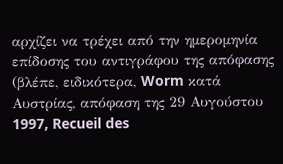αρχίζει να τρέχει από την ημερομηνία επίδοσης του αντιγράφου της απόφασης (βλέπε, ειδικότερα, Worm κατά Αυστρίας, απόφαση της 29 Αυγούστου 1997, Recueil des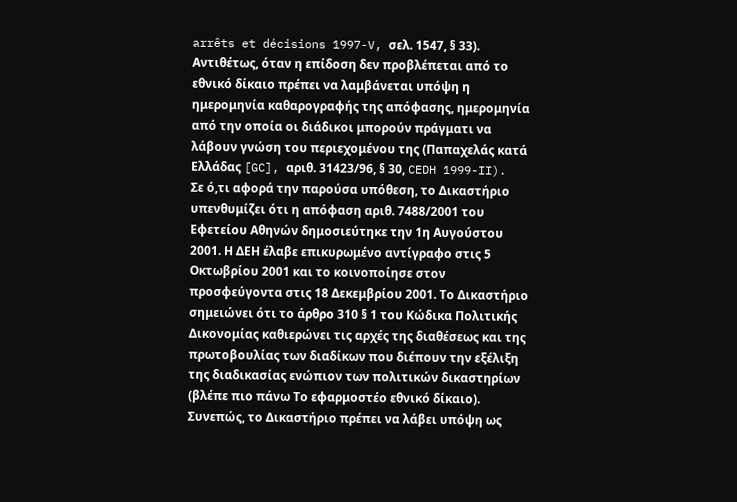arrêts et décisions 1997-V, σελ. 1547, § 33). Αντιθέτως, όταν η επίδοση δεν προβλέπεται από το εθνικό δίκαιο πρέπει να λαμβάνεται υπόψη η ημερομηνία καθαρογραφής της απόφασης, ημερομηνία από την οποία οι διάδικοι μπορούν πράγματι να λάβουν γνώση του περιεχομένου της (Παπαχελάς κατά Ελλάδας [GC], αριθ. 31423/96, § 30, CEDH 1999-II).
Σε ό,τι αφορά την παρούσα υπόθεση, το Δικαστήριο υπενθυμίζει ότι η απόφαση αριθ. 7488/2001 του Εφετείου Αθηνών δημοσιεύτηκε την 1η Αυγούστου 2001. Η ΔΕΗ έλαβε επικυρωμένο αντίγραφο στις 5 Οκτωβρίου 2001 και το κοινοποίησε στον προσφεύγοντα στις 18 Δεκεμβρίου 2001. Το Δικαστήριο σημειώνει ότι το άρθρο 310 § 1 του Κώδικα Πολιτικής Δικονομίας καθιερώνει τις αρχές της διαθέσεως και της πρωτοβουλίας των διαδίκων που διέπουν την εξέλιξη της διαδικασίας ενώπιον των πολιτικών δικαστηρίων (βλέπε πιο πάνω Το εφαρμοστέο εθνικό δίκαιο). Συνεπώς, το Δικαστήριο πρέπει να λάβει υπόψη ως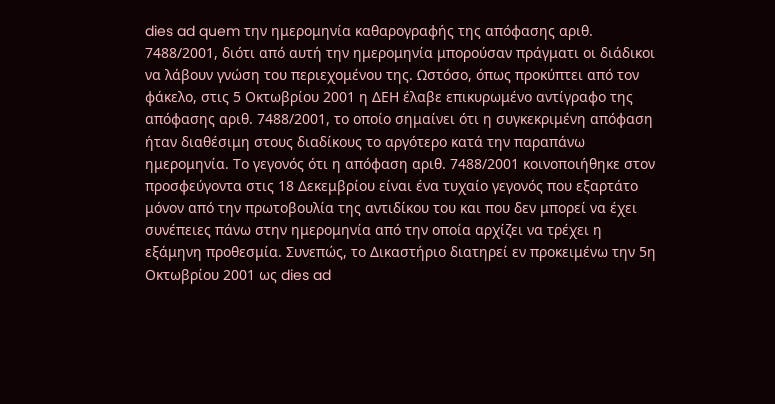dies ad quem την ημερομηνία καθαρογραφής της απόφασης αριθ. 7488/2001, διότι από αυτή την ημερομηνία μπορούσαν πράγματι οι διάδικοι να λάβουν γνώση του περιεχομένου της. Ωστόσο, όπως προκύπτει από τον φάκελο, στις 5 Οκτωβρίου 2001 η ΔΕΗ έλαβε επικυρωμένο αντίγραφο της απόφασης αριθ. 7488/2001, το οποίο σημαίνει ότι η συγκεκριμένη απόφαση ήταν διαθέσιμη στους διαδίκους το αργότερο κατά την παραπάνω ημερομηνία. Το γεγονός ότι η απόφαση αριθ. 7488/2001 κοινοποιήθηκε στον προσφεύγοντα στις 18 Δεκεμβρίου είναι ένα τυχαίο γεγονός που εξαρτάτο μόνον από την πρωτοβουλία της αντιδίκου του και που δεν μπορεί να έχει συνέπειες πάνω στην ημερομηνία από την οποία αρχίζει να τρέχει η εξάμηνη προθεσμία. Συνεπώς, το Δικαστήριο διατηρεί εν προκειμένω την 5η Οκτωβρίου 2001 ως dies ad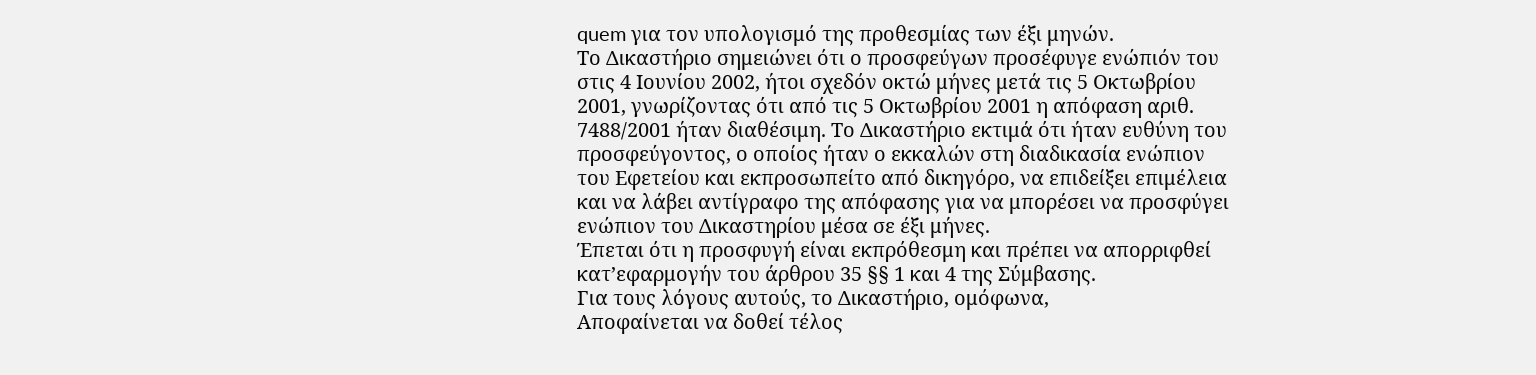quem για τον υπολογισμό της προθεσμίας των έξι μηνών.
Το Δικαστήριο σημειώνει ότι ο προσφεύγων προσέφυγε ενώπιόν του στις 4 Ιουνίου 2002, ήτοι σχεδόν οκτώ μήνες μετά τις 5 Οκτωβρίου 2001, γνωρίζοντας ότι από τις 5 Οκτωβρίου 2001 η απόφαση αριθ. 7488/2001 ήταν διαθέσιμη. Το Δικαστήριο εκτιμά ότι ήταν ευθύνη του προσφεύγοντος, ο οποίος ήταν ο εκκαλών στη διαδικασία ενώπιον του Εφετείου και εκπροσωπείτο από δικηγόρο, να επιδείξει επιμέλεια και να λάβει αντίγραφο της απόφασης για να μπορέσει να προσφύγει ενώπιον του Δικαστηρίου μέσα σε έξι μήνες.
Έπεται ότι η προσφυγή είναι εκπρόθεσμη και πρέπει να απορριφθεί κατ’εφαρμογήν του άρθρου 35 §§ 1 και 4 της Σύμβασης.
Για τους λόγους αυτούς, το Δικαστήριο, ομόφωνα,
Αποφαίνεται να δοθεί τέλος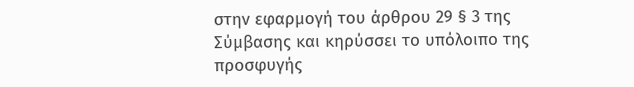στην εφαρμογή του άρθρου 29 § 3 της Σύμβασης και κηρύσσει το υπόλοιπο της προσφυγής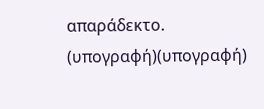απαράδεκτο.
(υπογραφή)(υπογραφή)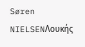Søren NIELSENΛουκής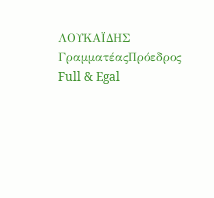ΛΟΥΚΑΪΔΗΣ
ΓραμματέαςΠρόεδρος
Full & Egal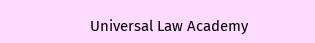Universal Law Academy